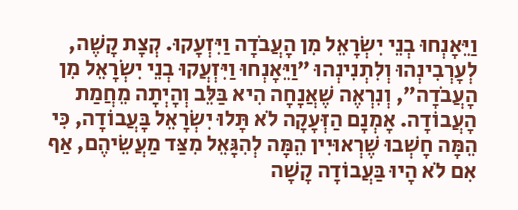וַיֵּאָנְחוּ בְנֵי יִשְׂרָאֵל מִן הָעֲבֹדָה וַיִּזְעָקוּ. קְצָת קָשֶׁה, לְעָרְבִינְהוּ וְלִתְנִינְהוּ ״וַיֵּאָנְחוּ וַיִּזְעֲקוּ בְנֵי יִשְׂרָאֵל מִן הָעֲבֹדָה״, וְנִרְאֶה שֶׁאֲנָחָה הִיא בַּלֵּב וְהָיְתָה מֵחֲמַת הָעֲבוֹדָה. אָמְנָם הַזְּעָקָה לֹא תָּלוּ יִשְׂרָאֵל בָּעֲבוֹדָה, כִּי הֵמָּה חָשְׁבוּ שֶׁרְאוּיִין הֵמָּה לְהִגָּאֵל מִצַּד מַעֲשֵׂיהֶם, אַף אִם לֹא הָיוּ בַּעֲבוֹדָה קָשָׁה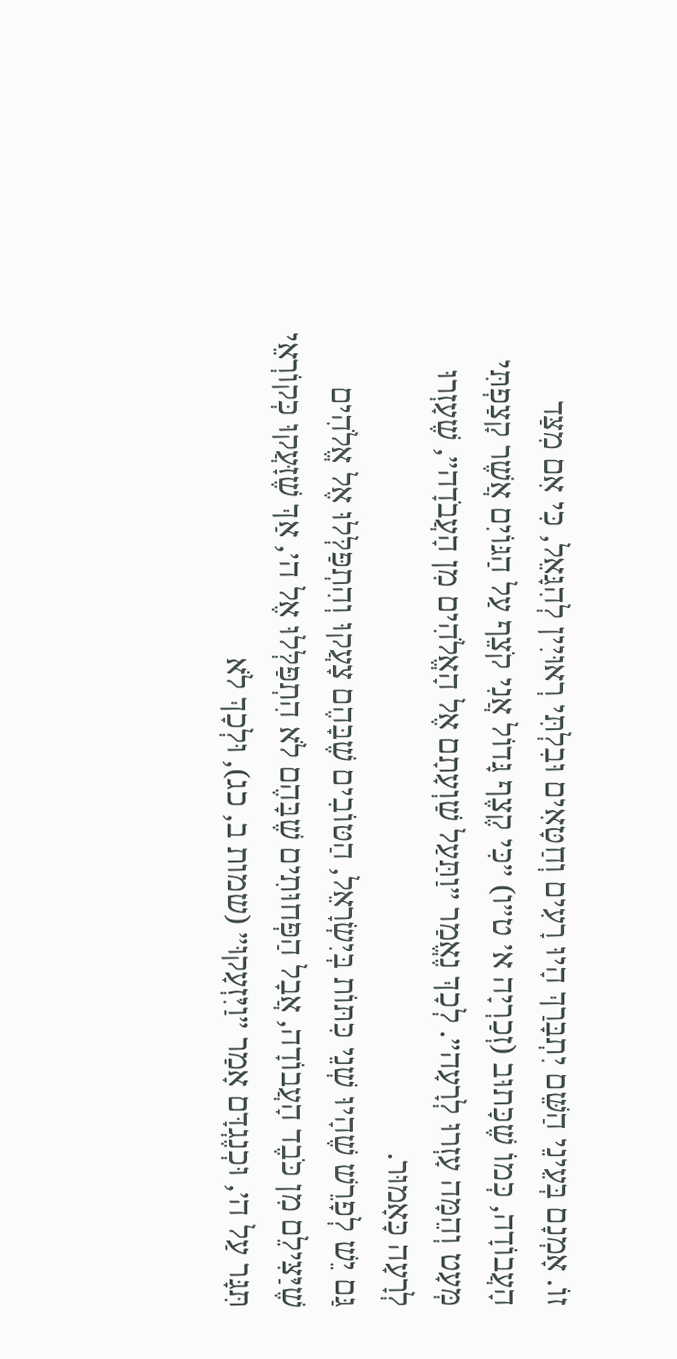זוֹ. אָמְנָם בְּעֵינֵי הַשֵּׁם יִתְבָּרַךְ הָיוּ רָעִים וְחַטָּאִים וּבִלְתִּי רְאוּיִין לְהִגָּאֵל, כִּי אִם מִצַּד הָעֲבוֹדָה, כְּמוֹ שֶׁכָּתוּב (זְכַרְיָה א׳ ט״ו) ״כִּי קֶצֶף גָּדוֹל אֲנִי קֹצֵף עַל הַגּוֹיִם אֲשֶׁר קָצַפְתִּי מְּעָט וְהֵמָּה עָזְרוּ לְרָעָה״. לְכָךְ נֶאֱמַר ״וַתַּעַל שַׁוְעָתָם אֶל הָאֱלֹהִים מִן הָעֲבֹדָה״, שֶׁעָזְרוּ לְרָעָה כָּאָמוּר.
גַּם יֵשׁ לְפָרֵשׁ שֶׁהָיוּ שְׁנֵי כִּתּוֹת בְּיִשְׂרָאֵל, הַטּוֹבִים שֶׁבָּהֶם צָעֲקוּ וְהִתְפַּלְּלוּ אֶל אֱלֹהִים שֶׁיַּצִּילֵם מִן כֹּבֶד הָעֲבוֹדָה, אֲבָל הַפְּחוּתִים שֶׁבָּהֶם לֹא הִתְפַּלְּלוּ אֶל ה׳, אַךְ שֶׁזָּעֲקוּ כְּקוֹרְאֵי תִּגָּר עַל ה׳, וּכְנֶגְדָּם אָמַר ״וַיִּזְעָקוּ״ (שמות ב, כג), וּלְכָךְ לֹא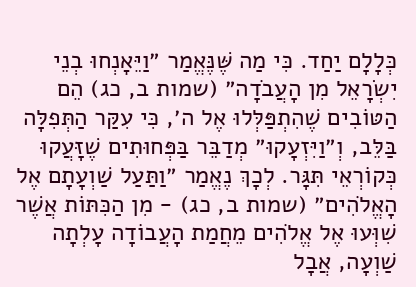כְּלָלָם יַחַד. כִּי מַה שֶּׁנֶּאֱמַר ״וַיֵּאָנְחוּ בְנֵי יִשְׂרָאֵל מִן הָעֲבֹדָה״ (שמות ב, כג) הֵם הַטּוֹבִים שֶׁהִתְפַּלְּלוּ אֶל ה׳, כִּי עִקַּר הַתְּפִלָּה בַּלֵּב, וְ״וַיִּזְעָקוּ״ מְדַבֵּר בַּפְּחוּתִים שֶׁזָּעֲקוּ כְּקוֹרְאֵי תִּגָּר. לְכָךְ נֶאֱמַר ״וַתַּעַל שַׁוְעָתָם אֶל הָאֱלֹהִים״ (שמות ב, כג) - מִן הַכִּתּוֹת אֲשֶׁר שִׁוְּעוּ אֶל אֱלֹהִים מֵחֲמַת הָעֲבוֹדָה עָלְתָה שַׁוְעָה, אֲבָל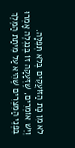לֹא מִן כַּת הַזּוֹעֲקִים בְּלֹא תְּפִלָּה.
וְיֵשׁ אוֹמְרִים, שֶׁזְּעָקָה זוֹ בְּנִגְלֶה אָמְרוּ בִּפְנֵי הַמִּצְרִים שֶׁהִיא עַל מִיתַת הַמֶּלֶךְ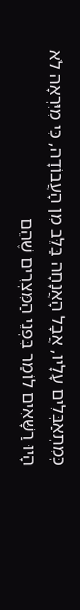כְּמִתְאַבְּלִים עָלָיו, אֲבָל הָאֲנָחָה בַּלֵּב מִן הָעֲבוֹדָה, כִּי מִיִּרְאָה לֹא הָיוּ רַשָּׁאִים לוֹמַר בִּפְנֵי הַמִּצְרִים שֶׁהֵם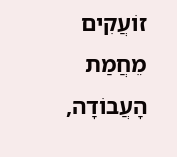זוֹעֲקִים מֵחֲמַת הָעֲבוֹדָה,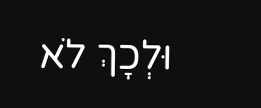וּלְכָךְ לֹא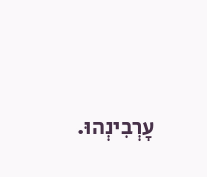עָרְבִינְהוּ.